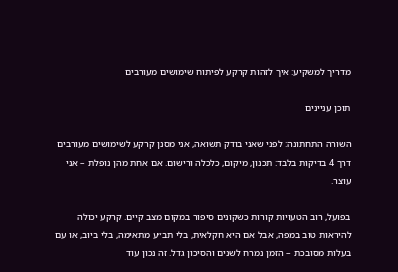מדריך למשקיע: איך לזהות קרקע לפיתוח שימושים מעורבים

תוכן עניינים

השורה התחתונה: לפני שאני בודק תשואה, אני מסנן קרקע לשימושים מעורבים דרך 4 בדיקות בלבד: תכנון, מיקום, כלכלה ורישום. אם אחת מהן נופלת – אני עוצר.

בפועל, רוב הטעויות קורות כשקונים סיפור במקום מצב קיים. קרקע יכולה להיראות טוב במפה, אבל אם היא חקלאית, בלי תב״ע מתאימה, בלי ביוב, או עם בעלות מסובכת – הזמן נמרח לשנים והסיכון גדל. זה נכון עוד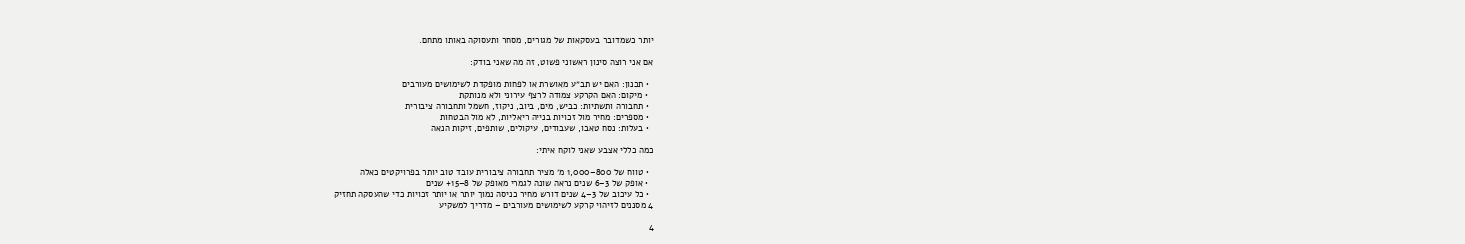יותר כשמדובר בעסקאות של מגורים, מסחר ותעסוקה באותו מתחם.

אם אני רוצה סינון ראשוני פשוט, זה מה שאני בודק:

  • תכנון: האם יש תב״ע מאושרת או לפחות מופקדת לשימושים מעורבים
  • מיקום: האם הקרקע צמודה לרצף עירוני ולא מנותקת
  • תחבורה ותשתיות: כביש, מים, ביוב, ניקוז, חשמל ותחבורה ציבורית
  • מספרים: מחיר מול זכויות בנייה ריאליות, לא מול הבטחות
  • בעלות: נסח טאבו, שעבודים, עיקולים, שותפים, זיקות הנאה

כמה כללי אצבע שאני לוקח איתי:

  • טווח של 800–1,000 מ׳ מציר תחבורה ציבורית עובד טוב יותר בפרויקטים כאלה
  • אופק של 3–6 שנים נראה שונה לגמרי מאופק של 8–15+ שנים
  • כל עיכוב של 3–4 שנים דורש מחיר כניסה נמוך יותר או יותר זכויות כדי שהעסקה תחזיק
4 מסננים לזיהוי קרקע לשימושים מעורבים – מדריך למשקיע

4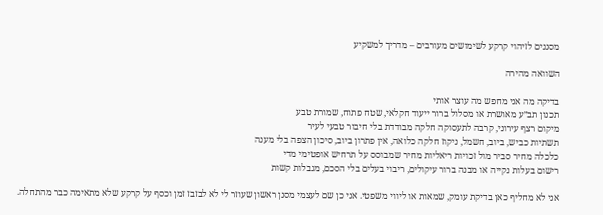מסננים לזיהוי קרקע לשימושים מעורבים – מדריך למשקיע

השוואה מהירה

בדיקה מה אני מחפש מה עוצר אותי
תכנון תב״ע מאושרת או מסלול ברור ייעוד חקלאי, שטח פתוח, שמורת טבע
מיקום רצף עירוני, קרבה לתעסוקה חלקה מבודדת בלי חיבור טבעי לעיר
תשתיות כביש, ביוב, חשמל, ניקוז חלקה כלואה, אין פתרון ביוב, סיכון הצפה בלי מענה
כלכלה מחיר סביר מול זכויות ריאליות מחיר שמבוסס על תרחיש אופטימי מדי
רישום בעלות נקייה או מבנה ברור עיקולים, ריבוי בעלים בלי הסכם, מגבלות קשות

אני לא מחליף כאן בדיקת עומק, שמאות או ליווי משפטי. אני כן שם לעצמי מסנן ראשון שעוזר לי לא לבזבז זמן וכסף על קרקע שלא מתאימה כבר מהתחלה.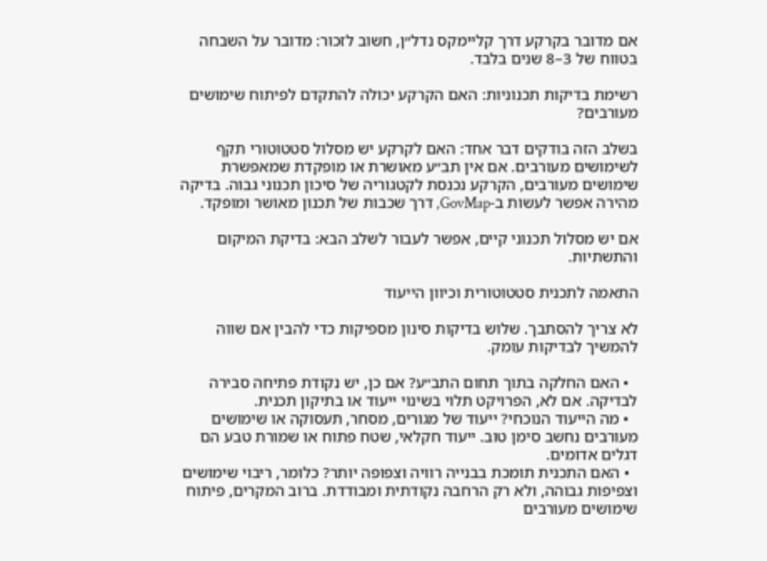אם מדובר בקרקע דרך קליימקס נדל״ן, חשוב לזכור: מדובר על השבחה בטווח של 3–8 שנים בלבד.

רשימת בדיקות תכנוניות: האם הקרקע יכולה להתקדם לפיתוח שימושים מעורבים?

בשלב הזה בודקים דבר אחד: האם לקרקע יש מסלול סטטוטורי תקף לשימושים מעורבים. אם אין תב״ע מאושרת או מופקדת שמאפשרת שימושים מעורבים, הקרקע נכנסת לקטגוריה של סיכון תכנוני גבוה. בדיקה מהירה אפשר לעשות ב-GovMap, דרך שכבות של תכנון מאושר ומופקד.

אם יש מסלול תכנוני קיים, אפשר לעבור לשלב הבא: בדיקת המיקום והתשתיות.

התאמה לתכנית סטטוטורית וכיוון הייעוד

לא צריך להסתבך. שלוש בדיקות סינון מספיקות כדי להבין אם שווה להמשיך לבדיקות עומק.

  • האם החלקה בתוך תחום התב״ע? אם כן, יש נקודת פתיחה סבירה לבדיקה. אם לא, הפרויקט תלוי בשינוי ייעוד או בתיקון תכנית.
  • מה הייעוד הנוכחי? ייעוד של מגורים, מסחר, תעסוקה או שימושים מעורבים נחשב סימן טוב. ייעוד חקלאי, שטח פתוח או שמורת טבע הם דגלים אדומים.
  • האם התכנית תומכת בבנייה רוויה וצפופה יותר? כלומר, ריבוי שימושים וצפיפות גבוהה, ולא רק הרחבה נקודתית ומבודדת. ברוב המקרים, פיתוח שימושים מעורבים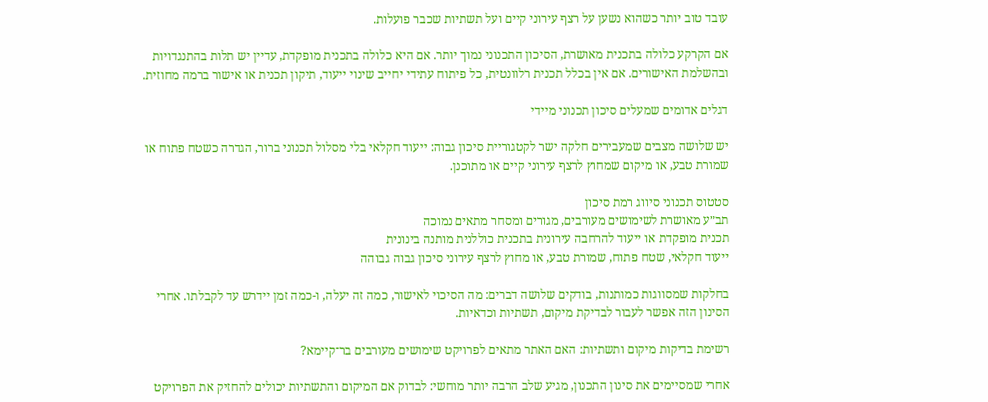עובד טוב יותר כשהוא נשען על רצף עירוני קיים ועל תשתיות שכבר פועלות.

אם הקרקע כלולה בתכנית מאושרת, הסיכון התכנוני נמוך יותר. אם היא כלולה בתכנית מופקדת, עדיין יש תלות בהתנגדויות ובהשלמת האישורים. אם אין בכלל תכנית רלוונטית, כל פיתוח עתידי יחייב שינוי ייעוד, תיקון תכנית או אישור ברמה מחוזית.

דגלים אדומים שמעלים סיכון תכנוני מיידי

יש שלושה מצבים שמעבירים חלקה ישר לקטגוריית סיכון גבוה: ייעוד חקלאי בלי מסלול תכנוני ברור, הגדרה כשטח פתוח או שמורת טבע, או מיקום שמחוץ לרצף עירוני קיים או מתוכנן.

סטטוס תכנוני סיווג רמת סיכון
תב״ע מאושרת לשימושים מעורבים, מגורים ומסחר מתאים נמוכה
תכנית מופקדת או ייעוד להרחבה עירונית בתכנית כוללנית מותנה בינונית
ייעוד חקלאי, שטח פתוח, שמורת טבע, או מחוץ לרצף עירוני סיכון גבוה גבוהה

בחלקות שמסווגות כמותנות, בודקים שלושה דברים: מה הסיכוי לאישור, כמה זה יעלה, ו-כמה זמן יידרש עד לקבלתו. אחרי הסינון הזה אפשר לעבור לבדיקת מיקום, תשתיות וכדאיות.

רשימת בדיקות מיקום ותשתיות: האם האתר מתאים לפרויקט שימושים מעורבים בר־קיימא?

אחרי שמסיימים את סינון התכנון, מגיע שלב הרבה יותר מוחשי: לבדוק אם המיקום והתשתיות יכולים להחזיק את הפרויקט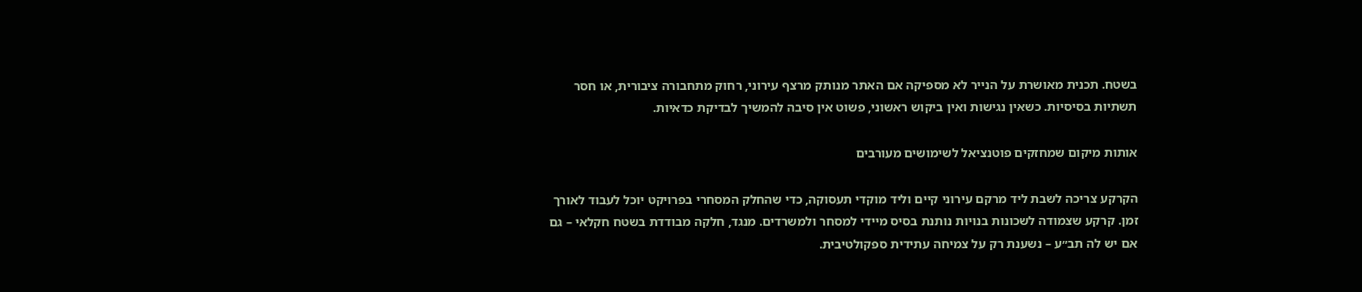בשטח. תכנית מאושרת על הנייר לא מספיקה אם האתר מנותק מרצף עירוני, רחוק מתחבורה ציבורית, או חסר תשתיות בסיסיות. כשאין נגישות ואין ביקוש ראשוני, פשוט אין סיבה להמשיך לבדיקת כדאיות.

אותות מיקום שמחזקים פוטנציאל לשימושים מעורבים

הקרקע צריכה לשבת ליד מרקם עירוני קיים וליד מוקדי תעסוקה, כדי שהחלק המסחרי בפרויקט יוכל לעבוד לאורך זמן. קרקע שצמודה לשכונות בנויות נותנת בסיס מיידי למסחר ולמשרדים. מנגד, חלקה מבודדת בשטח חקלאי – גם אם יש לה תב״ע – נשענת רק על צמיחה עתידית ספקולטיבית.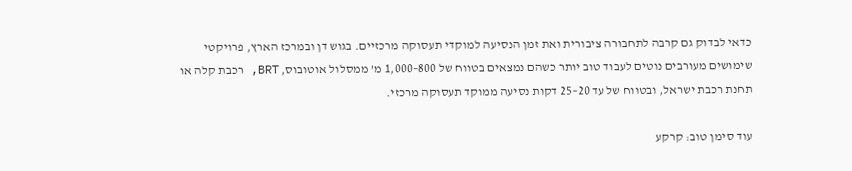כדאי לבדוק גם קרבה לתחבורה ציבורית ואת זמן הנסיעה למוקדי תעסוקה מרכזיים. בגוש דן ובמרכז הארץ, פרויקטי שימושים מעורבים נוטים לעבוד טוב יותר כשהם נמצאים בטווח של 800–1,000 מ’ ממסלול אוטובוס, BRT, רכבת קלה או תחנת רכבת ישראל, ובטווח של עד 20–25 דקות נסיעה ממוקד תעסוקה מרכזי.

עוד סימן טוב: קרקע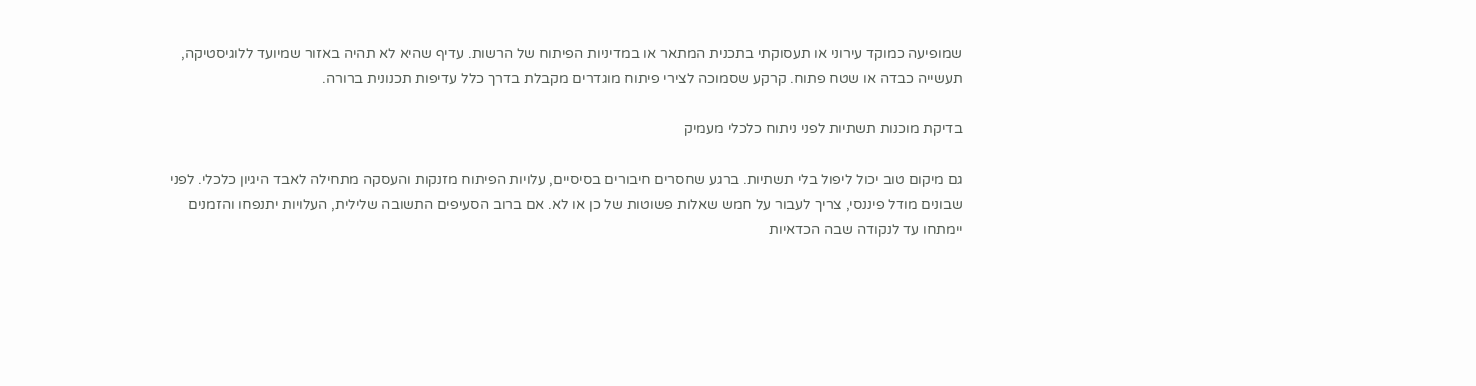שמופיעה כמוקד עירוני או תעסוקתי בתכנית המתאר או במדיניות הפיתוח של הרשות. עדיף שהיא לא תהיה באזור שמיועד ללוגיסטיקה, תעשייה כבדה או שטח פתוח. קרקע שסמוכה לצירי פיתוח מוגדרים מקבלת בדרך כלל עדיפות תכנונית ברורה.

בדיקת מוכנות תשתיות לפני ניתוח כלכלי מעמיק

גם מיקום טוב יכול ליפול בלי תשתיות. ברגע שחסרים חיבורים בסיסיים, עלויות הפיתוח מזנקות והעסקה מתחילה לאבד היגיון כלכלי. לפני שבונים מודל פיננסי, צריך לעבור על חמש שאלות פשוטות של כן או לא. אם ברוב הסעיפים התשובה שלילית, העלויות יתנפחו והזמנים יימתחו עד לנקודה שבה הכדאיות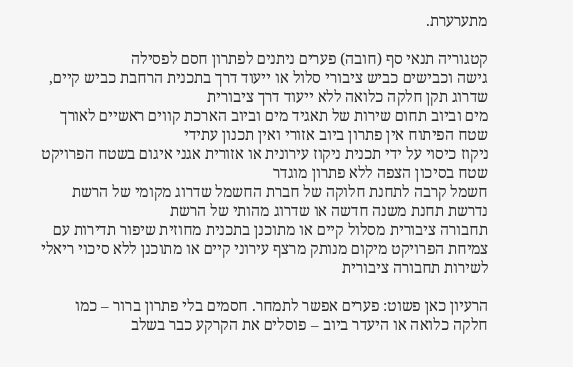מתערערת.

קטגוריה תנאי סף (חובה) פערים ניתנים לפתרון חסם לפסילה
גישה וכבישים כביש ציבורי סלול או ייעוד דרך בתכנית הרחבת כביש קיים, שדרוג תקן חלקה כלואה ללא ייעוד דרך ציבורית
מים וביוב תחום שירות של תאגיד מים וביוב הארכת קווים ראשיים לאורך שטח הפיתוח אין פתרון ביוב אזורי ואין תכנון עתידי
ניקוז כיסוי על ידי תכנית ניקוז עירונית או אזורית אגני איגום בשטח הפרויקט שטח בסיכון הצפה ללא פתרון מוגדר
חשמל קרבה לתחנת חלוקה של חברת החשמל שדרוג מקומי של הרשת נדרשת תחנת משנה חדשה או שדרוג מהותי של הרשת
תחבורה ציבורית מסלול קיים או מתוכנן בתכנית מחוזית שיפור תדירות עם צמיחת הפרויקט מיקום מנותק מרצף עירוני קיים או מתוכנן ללא סיכוי ריאלי לשירות תחבורה ציבורית

הרעיון כאן פשוט: פערים אפשר לתמחר. חסמים בלי פתרון ברור – כמו חלקה כלואה או היעדר ביוב – פוסלים את הקרקע כבר בשלב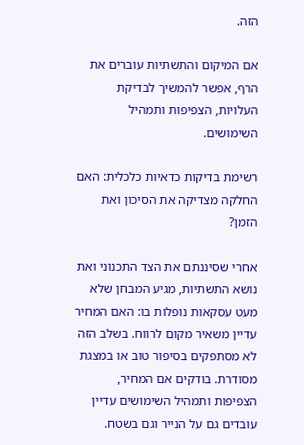הזה.

אם המיקום והתשתיות עוברים את הרף, אפשר להמשיך לבדיקת העלויות, הצפיפות ותמהיל השימושים.

רשימת בדיקות כדאיות כלכלית: האם החלקה מצדיקה את הסיכון ואת הזמן?

אחרי שסיננתם את הצד התכנוני ואת נושא התשתיות, מגיע המבחן שלא מעט עסקאות נופלות בו: האם המחיר עדיין משאיר מקום לרווח. בשלב הזה לא מסתפקים בסיפור טוב או במצגת מסודרת. בודקים אם המחיר, הצפיפות ותמהיל השימושים עדיין עובדים גם על הנייר וגם בשטח.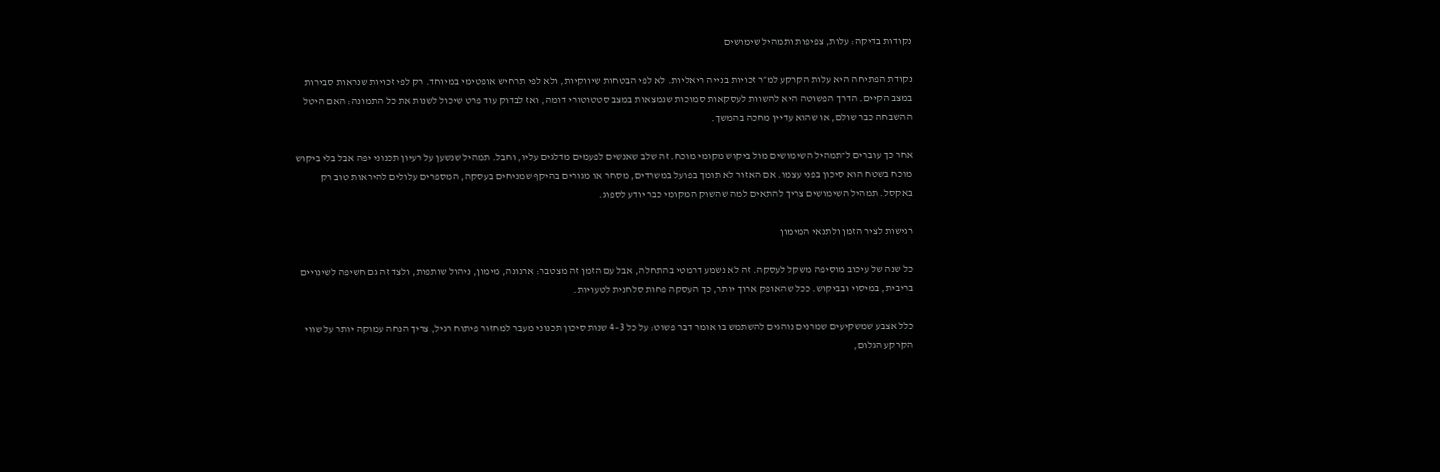נקודות בדיקה: עלות, צפיפות ותמהיל שימושים

נקודת הפתיחה היא עלות הקרקע למ״ר זכויות בנייה ריאליות. לא לפי הבטחות שיווקיות, ולא לפי תרחיש אופטימי במיוחד. רק לפי זכויות שנראות סבירות במצב הקיים. הדרך הפשוטה היא להשוות לעסקאות סמוכות שנמצאות במצב סטטוטורי דומה, ואז לבדוק עוד פרט שיכול לשנות את כל התמונה: האם היטל ההשבחה כבר שולם, או שהוא עדיין מחכה בהמשך.

אחר כך עוברים ל־תמהיל השימושים מול ביקוש מקומי מוכח. זה שלב שאנשים לפעמים מדלגים עליו, וחבל. תמהיל שנשען על רעיון תכנוני יפה אבל בלי ביקוש מוכח בשטח הוא סיכון בפני עצמו. אם האזור לא תומך בפועל במשרדים, מסחר או מגורים בהיקף שמניחים בעסקה, המספרים עלולים להיראות טוב רק באקסל. תמהיל השימושים צריך להתאים למה שהשוק המקומי כבר יודע לספוג.

רגישות לציר הזמן ולתנאי המימון

כל שנה של עיכוב מוסיפה משקל לעסקה. זה לא נשמע דרמטי בהתחלה, אבל עם הזמן זה מצטבר: ארנונה, מימון, ניהול שותפות, ולצד זה גם חשיפה לשינויים בריבית, במיסוי ובביקוש. ככל שהאופק ארוך יותר, כך העסקה פחות סלחנית לטעויות.

כלל אצבע שמשקיעים שמרנים נוהגים להשתמש בו אומר דבר פשוט: על כל 3–4 שנות סיכון תכנוני מעבר למחזור פיתוח רגיל, צריך הנחה עמוקה יותר על שווי הקרקע הגלום,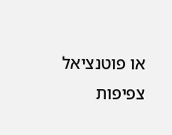או פוטנציאל צפיפות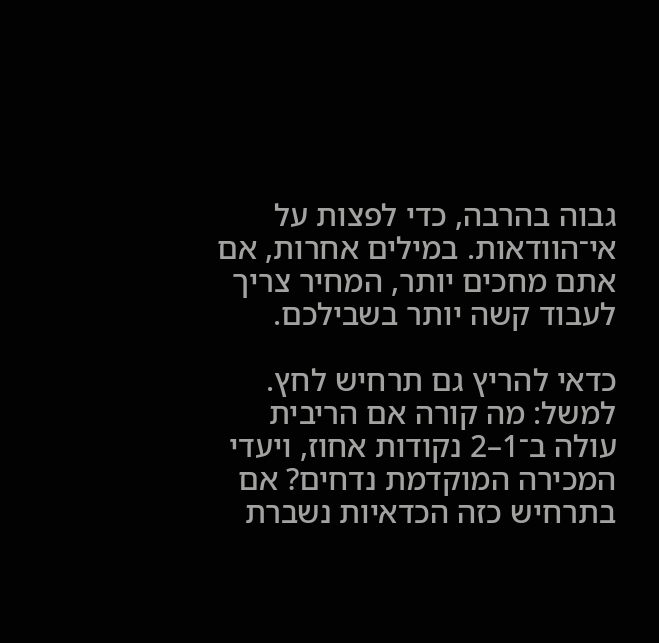גבוה בהרבה, כדי לפצות על אי־הוודאות. במילים אחרות, אם אתם מחכים יותר, המחיר צריך לעבוד קשה יותר בשבילכם.

כדאי להריץ גם תרחיש לחץ. למשל: מה קורה אם הריבית עולה ב־1–2 נקודות אחוז, ויעדי המכירה המוקדמת נדחים? אם בתרחיש כזה הכדאיות נשברת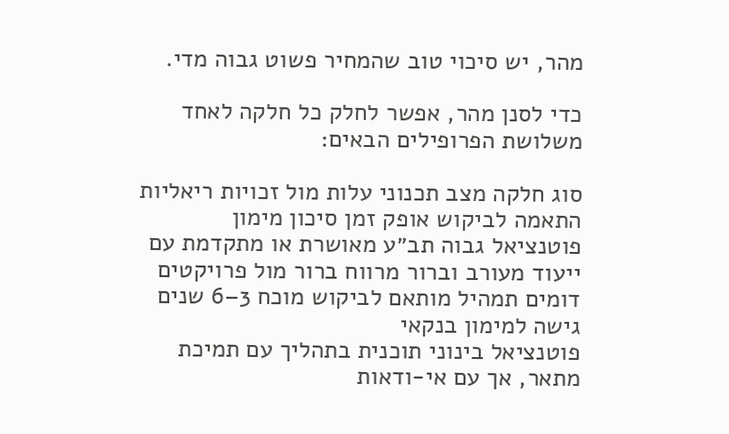מהר, יש סיכוי טוב שהמחיר פשוט גבוה מדי.

כדי לסנן מהר, אפשר לחלק כל חלקה לאחד משלושת הפרופילים הבאים:

סוג חלקה מצב תכנוני עלות מול זכויות ריאליות התאמה לביקוש אופק זמן סיכון מימון
פוטנציאל גבוה תב״ע מאושרת או מתקדמת עם ייעוד מעורב וברור מרווח ברור מול פרויקטים דומים תמהיל מותאם לביקוש מוכח 3–6 שנים גישה למימון בנקאי
פוטנציאל בינוני תוכנית בתהליך עם תמיכת מתאר, אך עם אי-ודאות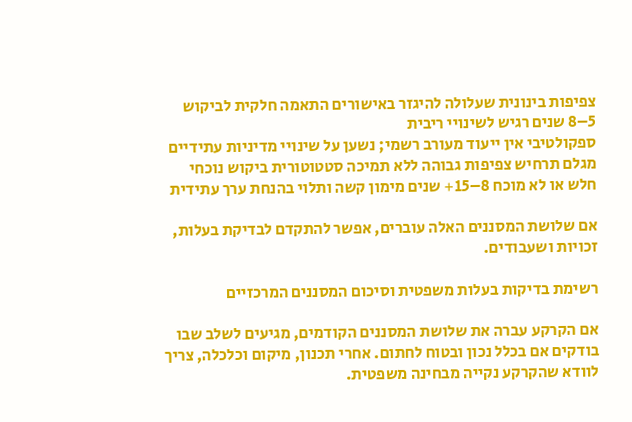צפיפות בינונית שעלולה להיגזר באישורים התאמה חלקית לביקוש 5–8 שנים רגיש לשינויי ריבית
ספקולטיבי אין ייעוד מעורב רשמי; נשען על שינויי מדיניות עתידיים מגלם תרחיש צפיפות גבוהה ללא תמיכה סטטוטורית ביקוש נוכחי חלש או לא מוכח 8–15+ שנים מימון קשה ותלוי בהנחת ערך עתידית

אם שלושת המסננים האלה עוברים, אפשר להתקדם לבדיקת בעלות, זכויות ושעבודים.

רשימת בדיקות בעלות משפטית וסיכום המסננים המרכזיים

אם הקרקע עברה את שלושת המסננים הקודמים, מגיעים לשלב שבו בודקים אם בכלל נכון ובטוח לחתום. אחרי תכנון, מיקום וכלכלה, צריך לוודא שהקרקע נקייה מבחינה משפטית.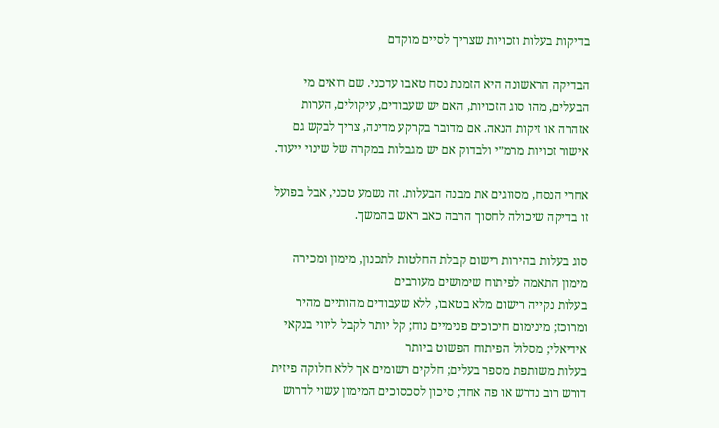בדיקות בעלות וזכויות שצריך לסיים מוקדם

הבדיקה הראשונה היא הזמנת נסח טאבו עדכני. שם רואים מי הבעלים, מהו סוג הזכויות, האם יש שעבודים, עיקולים, הערות אזהרה או זיקות הנאה. אם מדובר בקרקע מדינה, צריך לבקש גם אישור זכויות מרמ״י ולבדוק אם יש מגבלות במקרה של שינוי ייעוד.

אחרי הנסח, מסווגים את מבנה הבעלות. זה נשמע טכני, אבל בפועל זו בדיקה שיכולה לחסוך הרבה כאב ראש בהמשך.

סוג בעלות בהירות רישום קבלת החלטות לתכנון, מימון ומכירה מימון התאמה לפיתוח שימושים מעורבים
בעלות נקייה רישום מלא בטאבו, ללא שעבודים מהותיים מהיר ומרוכז; מינימום חיכוכים פנימיים נוח; קל יותר לקבל ליווי בנקאי אידיאלי; מסלול הפיתוח הפשוט ביותר
בעלות משותפת מספר בעלים; חלקים רשומים אך ללא חלוקה פיזית דורש רוב נדרש או פה אחד; סיכון לסכסוכים המימון עשוי לדרוש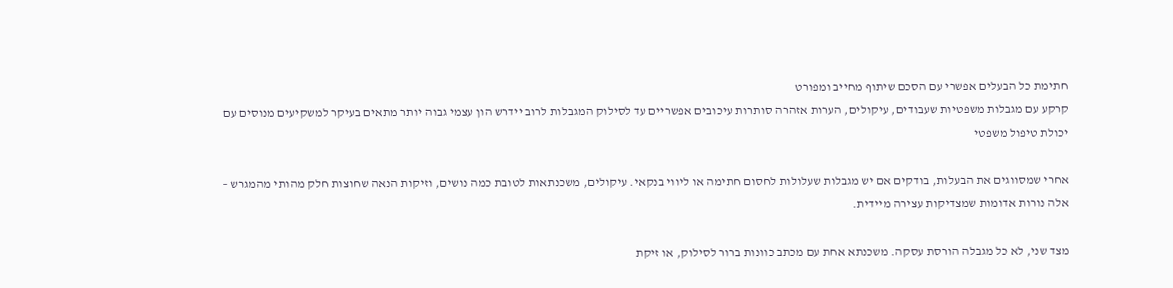חתימת כל הבעלים אפשרי עם הסכם שיתוף מחייב ומפורט
קרקע עם מגבלות משפטיות שעבודים, עיקולים, הערות אזהרה סותרות עיכובים אפשריים עד לסילוק המגבלות לרוב יידרש הון עצמי גבוה יותר מתאים בעיקר למשקיעים מנוסים עם יכולת טיפול משפטי

אחרי שמסווגים את הבעלות, בודקים אם יש מגבלות שעלולות לחסום חתימה או ליווי בנקאי. עיקולים, משכנתאות לטובת כמה נושים, וזיקות הנאה שחוצות חלק מהותי מהמגרש – אלה נורות אדומות שמצדיקות עצירה מיידית.

מצד שני, לא כל מגבלה הורסת עסקה. משכנתא אחת עם מכתב כוונות ברור לסילוק, או זיקת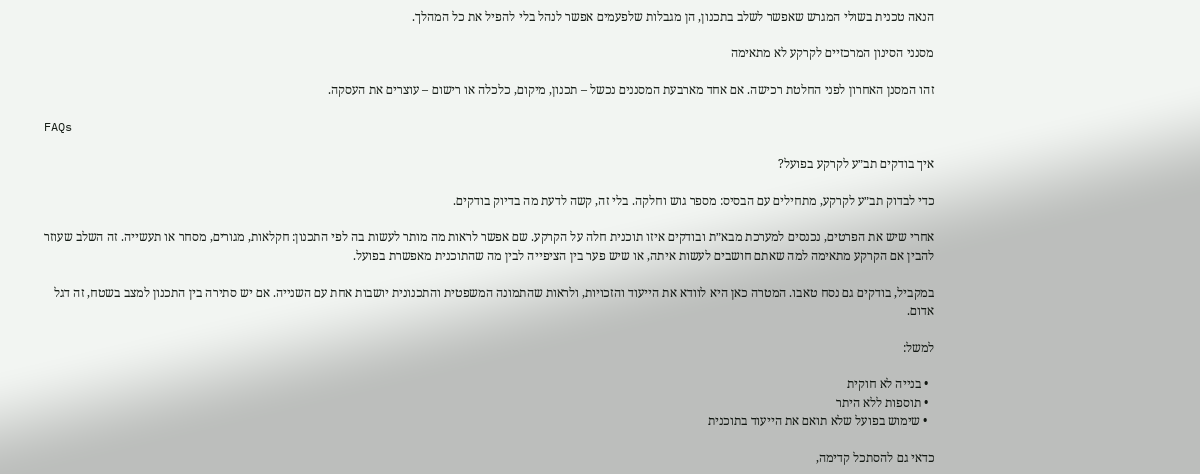הנאה טכנית בשולי המגרש שאפשר לשלב בתכנון, הן מגבלות שלפעמים אפשר לנהל בלי להפיל את כל המהלך.

מסנני הסינון המרכזיים לקרקע לא מתאימה

זהו המסנן האחרון לפני החלטת רכישה. אם אחד מארבעת המסננים נכשל – תכנון, מיקום, כלכלה או רישום – עוצרים את העסקה.

FAQs

איך בודקים תב״ע לקרקע בפועל?

כדי לבדוק תב״ע לקרקע, מתחילים עם הבסיס: מספר גוש וחלקה. בלי זה, קשה לדעת מה בדיוק בודקים.

אחרי שיש את הפרטים, נכנסים למערכת מבא״ת ובודקים איזו תוכנית חלה על הקרקע. שם אפשר לראות מה מותר לעשות בה לפי התכנון: חקלאות, מגורים, מסחר או תעשייה. זה השלב שעוזר להבין אם הקרקע מתאימה למה שאתם חושבים לעשות איתה, או שיש פער בין הציפייה לבין מה שהתוכנית מאפשרת בפועל.

במקביל, בודקים גם נסח טאבו. המטרה כאן היא לוודא את הייעוד והזכויות, ולראות שהתמונה המשפטית והתכנונית יושבות אחת עם השנייה. אם יש סתירה בין התכנון למצב בשטח, זה דגל אדום.

למשל:

  • בנייה לא חוקית
  • תוספות ללא היתר
  • שימוש בפועל שלא תואם את הייעוד בתוכנית

כדאי גם להסתכל קדימה,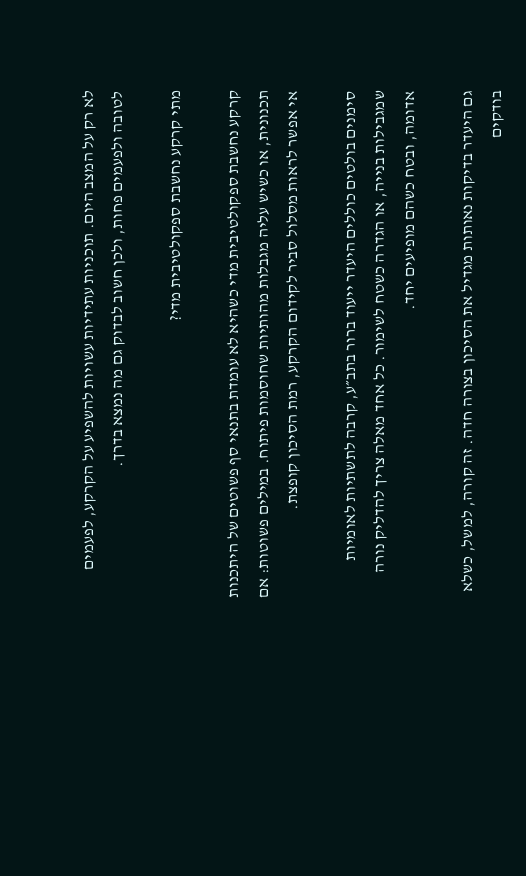לא רק על המצב היום. תוכניות עתידיות עשויות להשפיע על הקרקע, לפעמים לטובה ולפעמים פחות, ולכן חשוב לבדוק גם מה נמצא בדרך.

מתי קרקע נחשבת ספקולטיבית מדי?

קרקע נחשבת ספקולטיבית מדי כשהיא לא עומדת בתנאי סף פשוטים של היתכנות תכנונית, או כשיש עליה מגבלות מהותיות שחוסמות פיתוח. במילים פשוטות: אם אי אפשר לראות מסלול סביר לקידום הקרקע, רמת הסיכון קופצת.

סימנים בולטים כוללים היעדר ייעוד ברור בתב״ע, קרבה לתשתיות לאומיות שמגבילות בנייה, או הגדרה כשטח לשימור. כל אחד מאלה צריך להדליק נורה אדומה, ובטח כשהם מופיעים יחד.

גם היעדר בדיקות נאותות מגדיל את הסיכון בצורה חדה. זה קורה, למשל, כשלא בודקים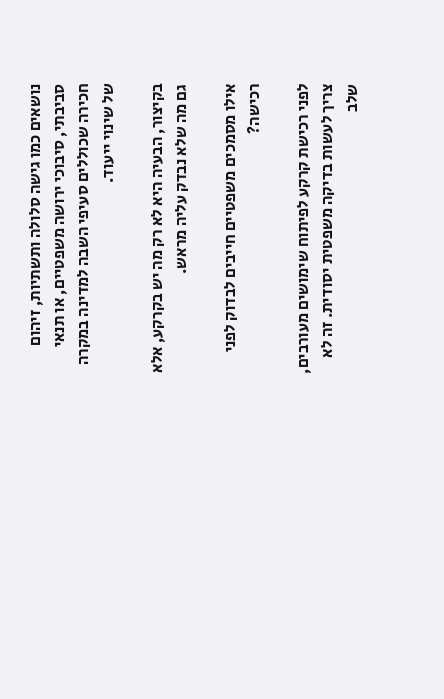נושאים כמו גישה סלולה ותשתיות, זיהום סביבתי, סיבוכי ירושה משפטיים, או תנאי חכירה שכוללים סעיפי השבה למדינה במקרה של שינוי ייעוד.

בקיצור, הבעיה היא לא רק מה יש בקרקע, אלא גם מה שלא נבדק עליה מראש.

אילו מסמכים משפטיים חייבים לבדוק לפני רכישה?

לפני רכישת קרקע לפיתוח שימושים מעורבים, צריך לעשות בדיקה משפטית יסודית. זה לא שלב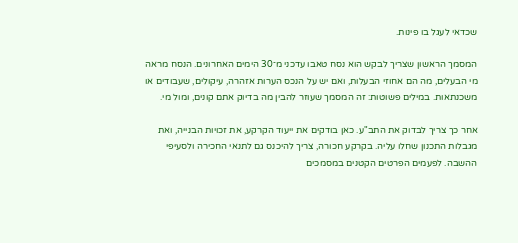שכדאי לעגל בו פינות.

המסמך הראשון שצריך לבקש הוא נסח טאבו עדכני מ־30 הימים האחרונים. הנסח מראה מי הבעלים, מה הם אחוזי הבעלות, ואם יש על הנכס הערות אזהרה, עיקולים, שעבודים או משכנתאות. במילים פשוטות: זה המסמך שעוזר להבין מה בדיוק אתם קונים, ומול מי.

אחר כך צריך לבדוק את התב"ע. כאן בודקים את ייעוד הקרקע, את זכויות הבנייה, ואת מגבלות התכנון שחלו עליה. בקרקע חכורה, צריך להיכנס גם לתנאי החכירה ולסעיפי ההשבה. לפעמים הפרטים הקטנים במסמכים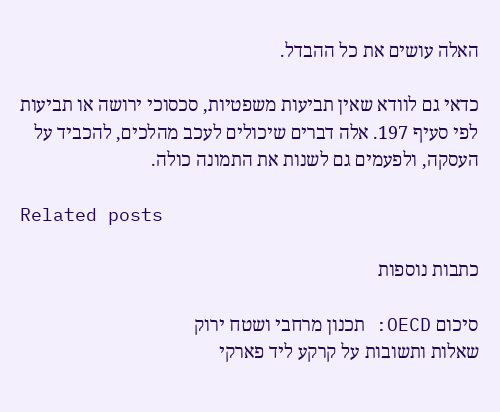האלה עושים את כל ההבדל.

כדאי גם לוודא שאין תביעות משפטיות, סכסוכי ירושה או תביעות לפי סעיף 197. אלה דברים שיכולים לעכב מהלכים, להכביד על העסקה, ולפעמים גם לשנות את התמונה כולה.

Related posts

כתבות נוספות

סיכום OECD: תכנון מרחבי ושטח ירוק
שאלות ותשובות על קרקע ליד פארקי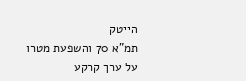הייטק
תמ”א 70 והשפעת מטרו על ערך קרקע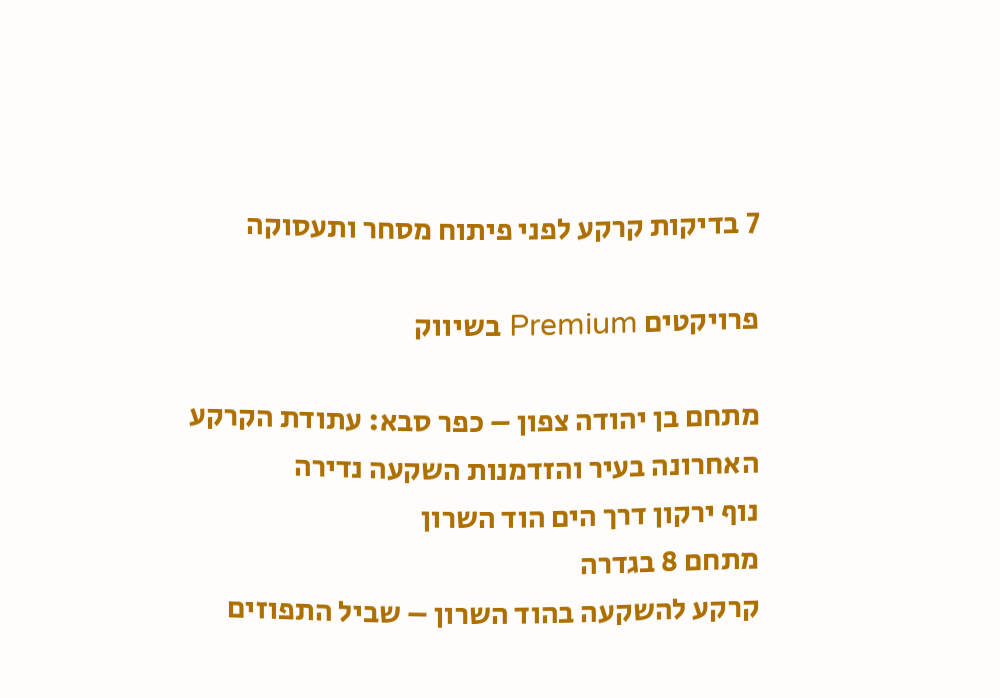7 בדיקות קרקע לפני פיתוח מסחר ותעסוקה

פרויקטים Premium בשיווק

מתחם בן יהודה צפון – כפר סבא: עתודת הקרקע האחרונה בעיר והזדמנות השקעה נדירה
נוף ירקון דרך הים הוד השרון
מתחם 8 בגדרה
קרקע להשקעה בהוד השרון – שביל התפוזים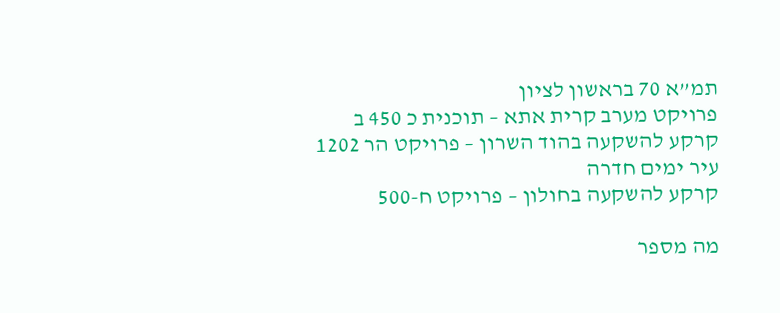תמ”א 70 בראשון לציון
פרויקט מערב קרית אתא – תוכנית כ 450 ב
קרקע להשקעה בהוד השרון – פרויקט הר 1202
עיר ימים חדרה
קרקע להשקעה בחולון – פרויקט ח-500

מה מספר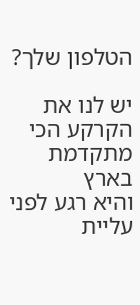הטלפון שלך?

יש לנו את הקרקע הכי מתקדמת בארץ
והיא רגע לפני עליית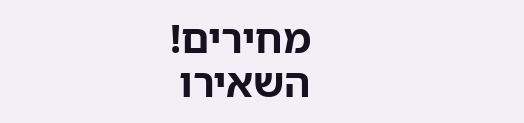מחירים!
השאירו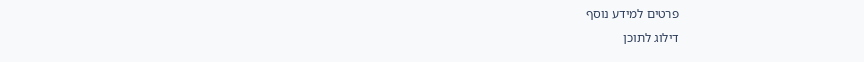פרטים למידע נוסף
דילוג לתוכן